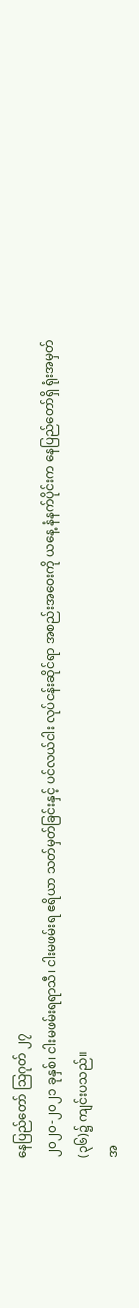နေပြည်တော် သြဂုတ် ၂၇
၂၀၂၀-၂၀၂၁ ခုနှစ်၊ ငါးမဖမ်းရရာသီ၊ ငါးမဖမ်းရ ဧရိယာ သတ်မှတ်ခြင်းနှင့် ပင်လယ်ငါး လုပ်ငန်းဆိုင်ရာ အစည်းအဝေးကို ယနေ့ နံနက်ပိုင်းက နေပြည်တော်ရှိ ရုံးအမှတ်(၃၆)၌ ကျင်းပသည်။
အ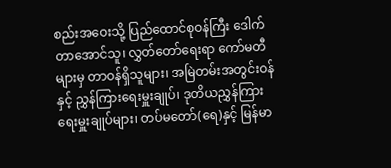စည်းအဝေးသို့ ပြည်ထောင်စုဝန်ကြီး ဒေါက်တာအောင်သူ၊ လွှတ်တော်ရေးရာ ကော်မတီများမှ တာဝန်ရှိသူများ၊ အမြဲတမ်းအတွင်းဝန်နှင့် ညွှန်ကြားရေးမှူးချုပ်၊ ဒုတိယညွှန်ကြားရေးမှူးချုပ်များ၊ တပ်မတော်(ရေ)နှင့် မြန်မာ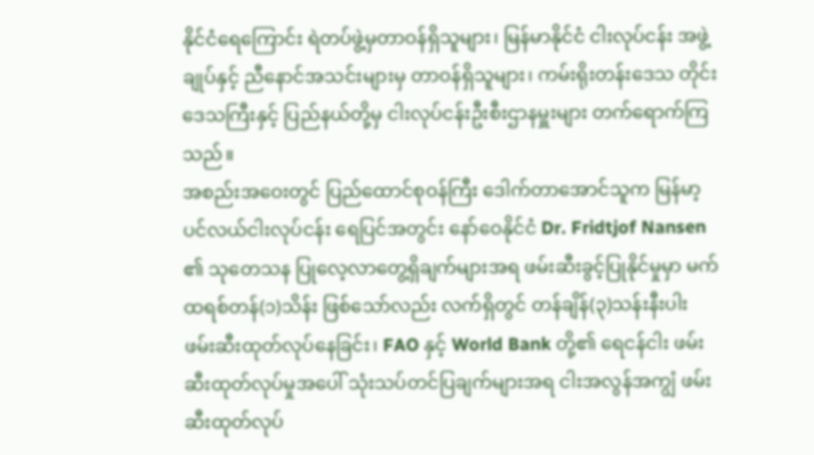နိုင်ငံရေကြောင်း ရဲတပ်ဖွဲ့မှတာဝန်ရှိသူများ၊ မြန်မာနိုင်ငံ ငါးလုပ်ငန်း အဖွဲ့ချုပ်နှင့် ညီနောင်အသင်းများမှ တာဝန်ရှိသူများ၊ ကမ်းရိုးတန်းဒေသ တိုင်းဒေသကြီးနှင့် ပြည်နယ်တို့မှ ငါးလုပ်ငန်းဦးစီးဌာနမှူးများ တက်ရောက်ကြသည်။
အစည်းအဝေးတွင် ပြည်ထောင်စုဝန်ကြီး ဒေါက်တာအောင်သူက မြန်မာ့ပင်လယ်ငါးလုပ်ငန်း ရေပြင်အတွင်း နော်ဝေနိုင်ငံ Dr. Fridtjof Nansen ၏ သုတေသန ပြုလေ့လာတွေ့ရှိချက်များအရ ဖမ်းဆီးခွင့်ပြုနိုင်မှုမှာ မက်ထရစ်တန်(၁)သိန်း ဖြစ်သော်လည်း လက်ရှိတွင် တန်ချိန်(၃)သန်းနီးပါး ဖမ်းဆီးထုတ်လုပ်နေခြင်း၊ FAO နှင့် World Bank တို့၏ ရေငန်ငါး ဖမ်းဆီးထုတ်လုပ်မှုအပေါ် သုံးသပ်တင်ပြချက်များအရ ငါးအလွန်အကျွံ ဖမ်းဆီးထုတ်လုပ်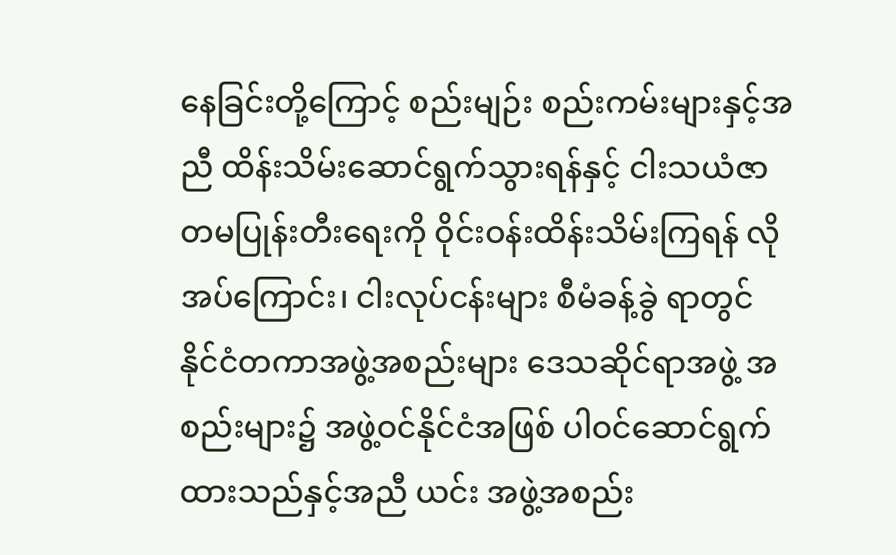နေခြင်းတို့ကြောင့် စည်းမျဉ်း စည်းကမ်းများနှင့်အညီ ထိန်းသိမ်းဆောင်ရွက်သွားရန်နှင့် ငါးသယံဇာတမပြုန်းတီးရေးကို ဝိုင်းဝန်းထိန်းသိမ်းကြရန် လိုအပ်ကြောင်း၊ ငါးလုပ်ငန်းများ စီမံခန့်ခွဲ ရာတွင် နိုင်ငံတကာအဖွဲ့အစည်းများ ဒေသဆိုင်ရာအဖွဲ့ အစည်းများ၌ အဖွဲ့ဝင်နိုင်ငံအဖြစ် ပါဝင်ဆောင်ရွက်ထားသည်နှင့်အညီ ယင်း အဖွဲ့အစည်း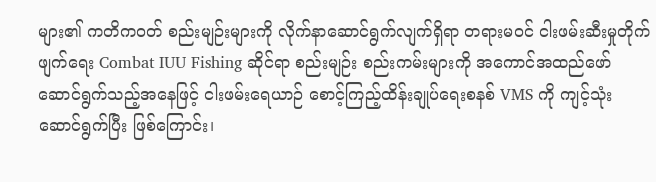များ၏ ကတိကဝတ် စည်းမျဉ်းများကို လိုက်နာဆောင်ရွက်လျက်ရှိရာ တရားမဝင် ငါးဖမ်းဆီးမှုတိုက်ဖျက်ရေး Combat IUU Fishing ဆိုင်ရာ စည်းမျဉ်း စည်းကမ်းများကို အကောင်အထည်ဖော် ဆောင်ရွက်သည့်အနေဖြင့် ငါးဖမ်းရေယာဉ် စောင့်ကြည့်ထိန်းချုပ်ရေးစနစ် VMS ကို ကျင့်သုံး ဆောင်ရွက်ပြီး ဖြစ်ကြောင်း၊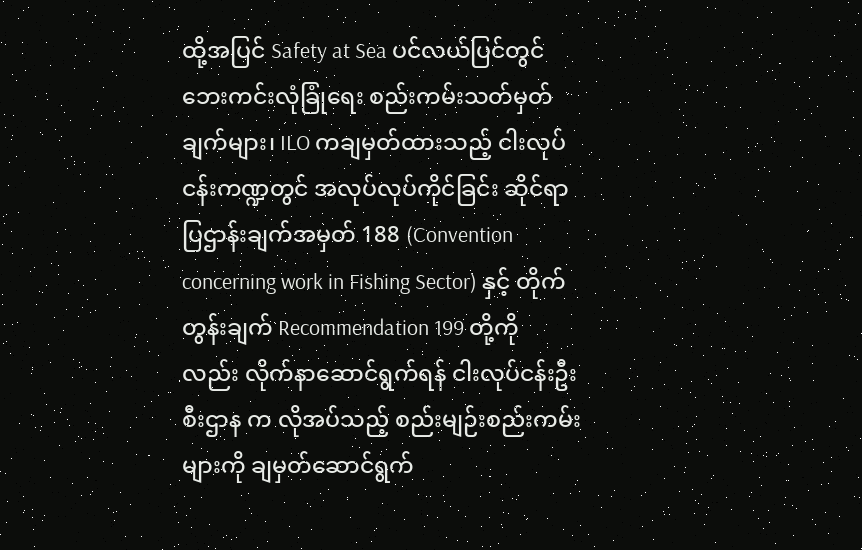ထို့အပြင် Safety at Sea ပင်လယ်ပြင်တွင် ဘေးကင်းလုံခြုံရေး စည်းကမ်းသတ်မှတ်ချက်များ၊ ILO ကချမှတ်ထားသည့် ငါးလုပ်ငန်းကဏ္ဍတွင် အလုပ်လုပ်ကိုင်ခြင်း ဆိုင်ရာ ပြဌာန်းချက်အမှတ် 188 (Convention concerning work in Fishing Sector) နှင့် တိုက်တွန်းချက် Recommendation 199 တို့ကိုလည်း လိုက်နာဆောင်ရွက်ရန် ငါးလုပ်ငန်းဦးစီးဌာန က လိုအပ်သည့် စည်းမျဉ်းစည်းကမ်းများကို ချမှတ်ဆောင်ရွက်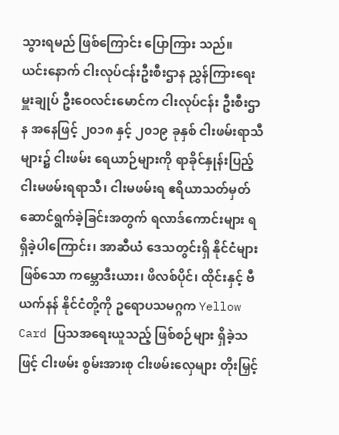သွားရမည် ဖြစ်ကြောင်း ပြောကြား သည်။
ယင်းနောက် ငါးလုပ်ငန်းဦးစီးဌာန ညွှန်ကြားရေးမှူးချုပ် ဦးဝေလင်းမောင်က ငါးလုပ်ငန်း ဦးစီးဌာန အနေဖြင့် ၂၀၁၈ နှင့် ၂၀၁၉ ခုနှစ် ငါးဖမ်းရာသီများ၌ ငါးဖမ်း ရေယာဉ်များကို ရာခိုင်နှုန်းပြည့် ငါးမဖမ်းရရာသီ၊ ငါးမဖမ်းရ ဧရိယာသတ်မှတ် ဆောင်ရွက်ခဲ့ခြင်းအတွက် ရလာဒ်ကောင်းများ ရရှိခဲ့ပါကြောင်း၊ အာဆီယံ ဒေသတွင်းရှိ နိုင်ငံများဖြစ်သော ကမ္ဘောဒီးယား၊ ဖိလစ်ပိုင်၊ ထိုင်းနှင့် ဗီယက်နန် နိုင်ငံတို့ကို ဥရောပသမဂ္ဂက Yellow Card ပြသအရေးယူသည့် ဖြစ်စဉ်များ ရှိခဲ့သဖြင့် ငါးဖမ်း စွမ်းအားစု ငါးဖမ်းလှေများ တိုးမြှင့်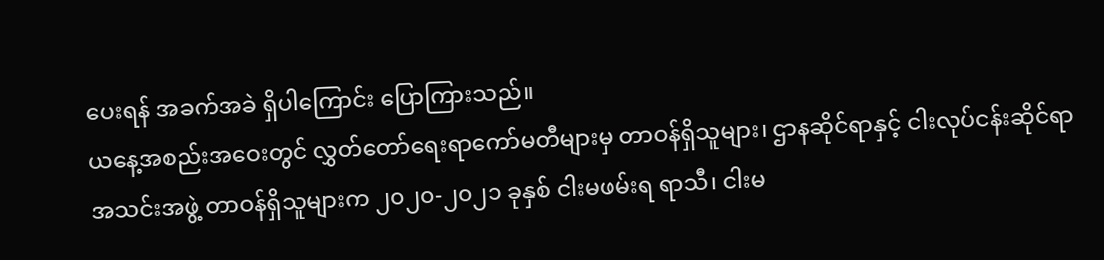ပေးရန် အခက်အခဲ ရှိပါကြောင်း ပြောကြားသည်။
ယနေ့အစည်းအဝေးတွင် လွှတ်တော်ရေးရာကော်မတီများမှ တာဝန်ရှိသူများ၊ ဌာနဆိုင်ရာနှင့် ငါးလုပ်ငန်းဆိုင်ရာ အသင်းအဖွဲ့ တာဝန်ရှိသူများက ၂၀၂၀-၂၀၂၁ ခုနှစ် ငါးမဖမ်းရ ရာသီ၊ ငါးမ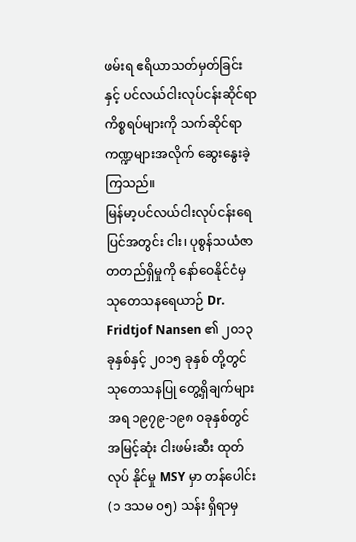ဖမ်းရ ဧရိယာသတ်မှတ်ခြင်းနှင့် ပင်လယ်ငါးလုပ်ငန်းဆိုင်ရာကိစ္စရပ်များကို သက်ဆိုင်ရာကဏ္ဍများအလိုက် ဆွေးနွေးခဲ့ကြသည်။
မြန်မာ့ပင်လယ်ငါးလုပ်ငန်းရေပြင်အတွင်း ငါး၊ ပုစွန်သယံဇာတတည်ရှိမှုကို နော်ဝေနိုင်ငံမှ သုတေသနရေယာဉ် Dr. Fridtjof Nansen ၏ ၂၀၁၃ ခုနှစ်နှင့် ၂၀၁၅ ခုနှစ် တို့တွင် သုတေသနပြု တွေ့ရှိချက်များအရ ၁၉၇၉-၁၉၈ ၀ခုနှစ်တွင် အမြင့်ဆုံး ငါးဖမ်းဆီး ထုတ်လုပ် နိုင်မှု MSY မှာ တန်ပေါင်း (၁ ဒသမ ၀၅) သန်း ရှိရာမှ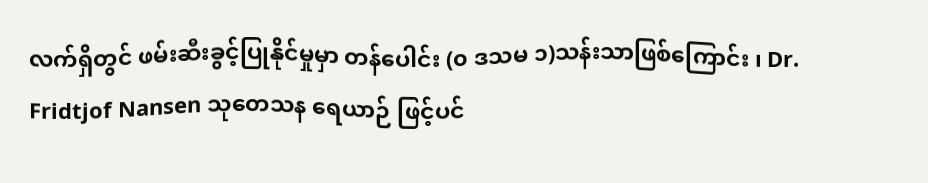လက်ရှိတွင် ဖမ်းဆီးခွင့်ပြုနိုင်မှုမှာ တန်ပေါင်း (၀ ဒသမ ၁)သန်းသာဖြစ်ကြောင်း ၊ Dr. Fridtjof Nansen သုတေသန ရေယာဉ် ဖြင့်ပင်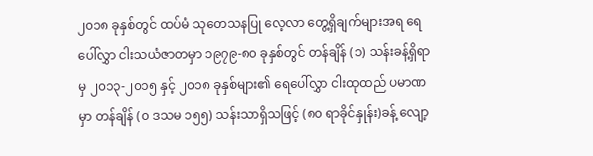၂၀၁၈ ခုနှစ်တွင် ထပ်မံ သုတေသနပြု လေ့လာ တွေ့ရှိချက်များအရ ရေပေါ်လွှာ ငါးသယံဇာတမှာ ၁၉၇၉-၈၀ ခုနှစ်တွင် တန်ချိန် (၁) သန်းခန့်ရှိရာမှ ၂၀၁၃-၂၀၁၅ နှင့် ၂၀၁၈ ခုနှစ်များ၏ ရေပေါ်လွှာ ငါးထုထည် ပမာဏမှာ တန်ချိန် (၀ ဒသမ ၁၅၅) သန်းသာရှိသဖြင့် (၈၀ ရာခိုင်နှုန်း)ခန့် လျော့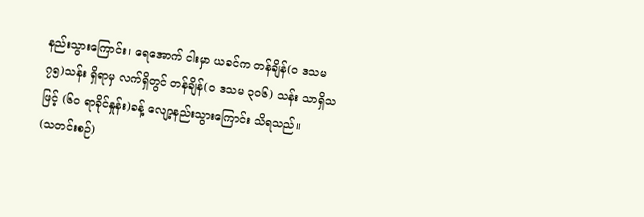နည်းသွားကြောင်း၊ ရေအောက် ငါးမှာ ယခင်က တန်ချိန်(၀ ဒသမ ၇၅)သန်း ရှိရာမှ လက်ရှိတွင် တန်ချိန်(၀ ဒသမ ၃၀၆) သန်း သာရှိသဖြင့် (၆၀ ရာခိုင်နှုန်း)ခန့် လျော့နည်းသွားကြောင်း သိရသည်။
(သတင်းစဉ်)